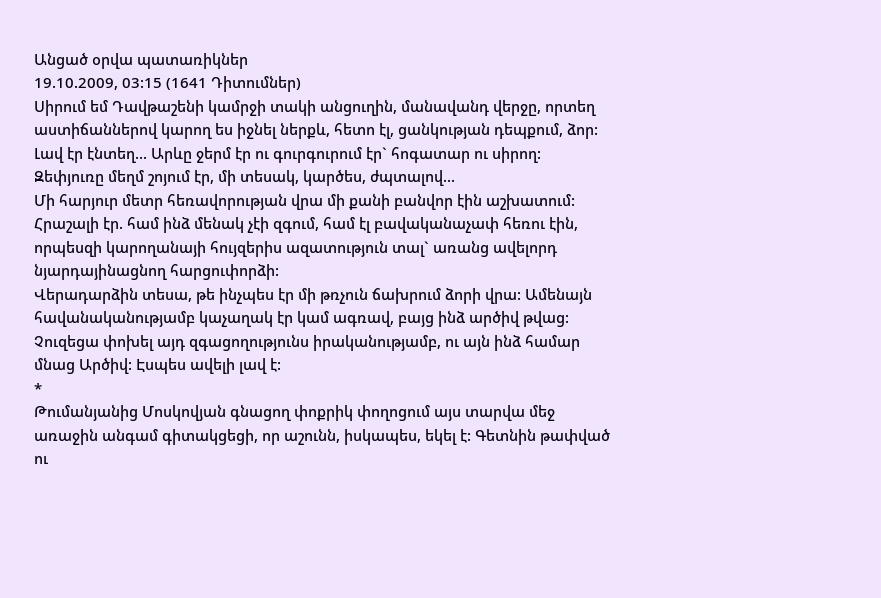Անցած օրվա պատառիկներ
19.10.2009, 03:15 (1641 Դիտումներ)
Սիրում եմ Դավթաշենի կամրջի տակի անցուղին, մանավանդ վերջը, որտեղ աստիճաններով կարող ես իջնել ներքև, հետո էլ, ցանկության դեպքում, ձոր: Լավ էր էնտեղ... Արևը ջերմ էր ու գուրգուրում էր` հոգատար ու սիրող: Զեփյուռը մեղմ շոյում էր, մի տեսակ, կարծես, ժպտալով...
Մի հարյուր մետր հեռավորության վրա մի քանի բանվոր էին աշխատում: Հրաշալի էր. համ ինձ մենակ չէի զգում, համ էլ բավականաչափ հեռու էին, որպեսզի կարողանայի հույզերիս ազատություն տալ` առանց ավելորդ նյարդայինացնող հարցուփորձի:
Վերադարձին տեսա, թե ինչպես էր մի թռչուն ճախրում ձորի վրա: Ամենայն հավանականությամբ կաչաղակ էր կամ ագռավ, բայց ինձ արծիվ թվաց: Չուզեցա փոխել այդ զգացողությունս իրականությամբ, ու այն ինձ համար մնաց Արծիվ: Էսպես ավելի լավ է:
*
Թումանյանից Մոսկովյան գնացող փոքրիկ փողոցում այս տարվա մեջ առաջին անգամ գիտակցեցի, որ աշունն, իսկապես, եկել է: Գետնին թափված ու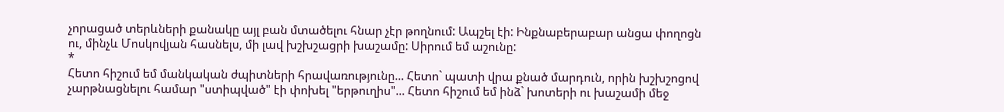չորացած տերևների քանակը այլ բան մտածելու հնար չէր թողնում: Ապշել էի: Ինքնաբերաբար անցա փողոցն ու, մինչև Մոսկովյան հասնելս, մի լավ խշխշացրի խաշամը: Սիրում եմ աշունը:
*
Հետո հիշում եմ մանկական ժպիտների հրավառությունը... Հետո` պատի վրա քնած մարդուն, որին խշխշոցով չարթնացնելու համար "ստիպված" էի փոխել "երթուղիս"... Հետո հիշում եմ ինձ` խոտերի ու խաշամի մեջ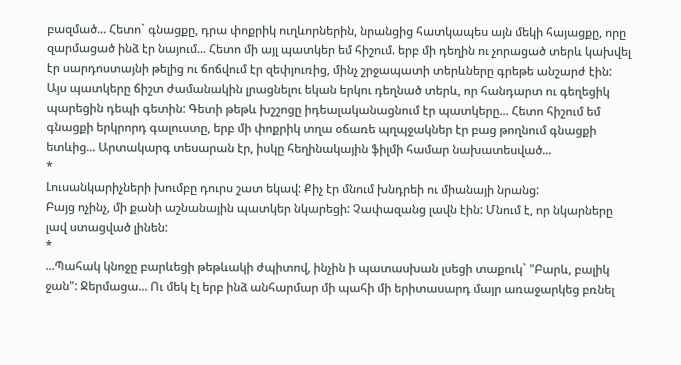բազմած... Հետո` գնացքը, դրա փոքրիկ ուղևորներին, նրանցից հատկապես այն մեկի հայացքը, որը զարմացած ինձ էր նայում... Հետո մի այլ պատկեր եմ հիշում. երբ մի դեղին ու չորացած տերև կախվել էր սարդոստայնի թելից ու ճոճվում էր զեփյուռից, մինչ շրջապատի տերևները գրեթե անշարժ էին: Այս պատկերը ճիշտ ժամանակին լրացնելու եկան երկու դեղնած տերև, որ հանդարտ ու գեղեցիկ պարեցին դեպի գետին: Գետի թեթև խշշոցը իդեալականացնում էր պատկերը... Հետո հիշում եմ գնացքի երկրորդ գալուստը, երբ մի փոքրիկ տղա օճառե պղպջակներ էր բաց թողնում գնացքի ետևից... Արտակարգ տեսարան էր, իսկը հեղինակային ֆիլմի համար նախատեսված...
*
Լուսանկարիչների խումբը դուրս շատ եկավ: Քիչ էր մնում խնդրեի ու միանայի նրանց:
Բայց ոչինչ, մի քանի աշնանային պատկեր նկարեցի: Չափազանց լավն էին: Մնում է, որ նկարները լավ ստացված լինեն:
*
...Պահակ կնոջը բարևեցի թեթևակի ժպիտով, ինչին ի պատասխան լսեցի տաքուկ` "Բարև, բալիկ ջան": Ջերմացա... Ու մեկ էլ երբ ինձ անհարմար մի պահի մի երիտասարդ մայր առաջարկեց բռնել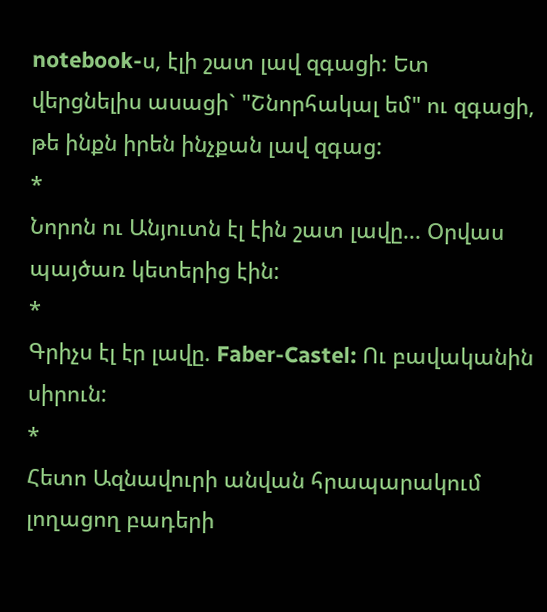notebook-ս, էլի շատ լավ զգացի: Ետ վերցնելիս ասացի` "Շնորհակալ եմ" ու զգացի, թե ինքն իրեն ինչքան լավ զգաց:
*
Նորոն ու Անյուտն էլ էին շատ լավը... Օրվաս պայծառ կետերից էին:
*
Գրիչս էլ էր լավը. Faber-Castel: Ու բավականին սիրուն:
*
Հետո Ազնավուրի անվան հրապարակում լողացող բադերի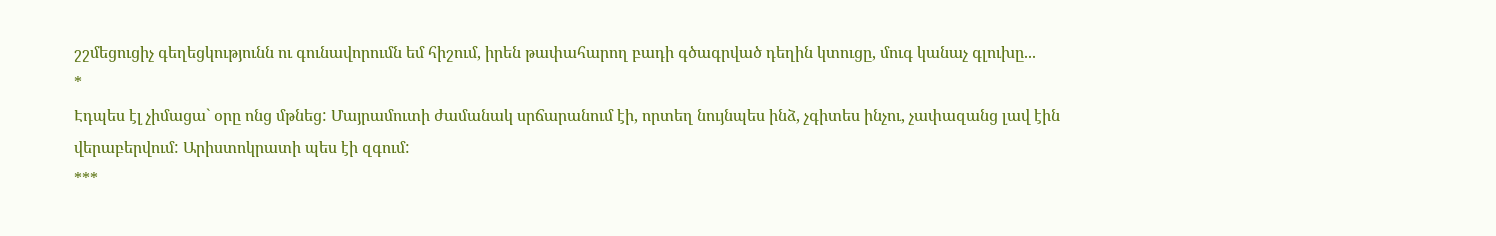շշմեցուցիչ գեղեցկությունն ու գունավորումն եմ հիշում, իրեն թափահարող բադի գծագրված դեղին կտուցը, մուգ կանաչ գլուխը...
*
Էդպես էլ չիմացա` օրը ոնց մթնեց: Մայրամուտի ժամանակ սրճարանում էի, որտեղ նույնպես ինձ, չգիտես ինչու, չափազանց լավ էին վերաբերվում: Արիստոկրատի պես էի զգում:
***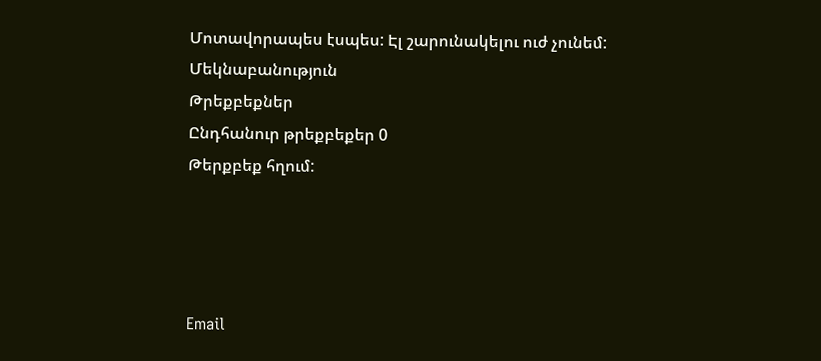Մոտավորապես էսպես: Էլ շարունակելու ուժ չունեմ:
Մեկնաբանություն
Թրեքբեքներ
Ընդհանուր թրեքբեքեր 0
Թերքբեք հղում:




Email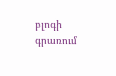բլոգի գրառում